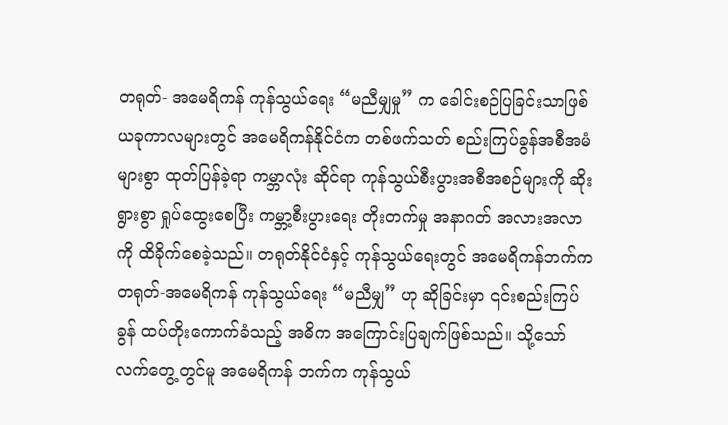တရုတ်- အမေရိကန် ကုန်သွယ်ရေး “မညီမျှမှု” က ခေါင်းစဉ်ပြခြင်းသာဖြစ်
ယခုကာလများတွင် အမေရိကန်နိုင်ငံက တစ်ဖက်သတ် စည်းကြပ်ခွန်အစီအမံများစွာ ထုတ်ပြန်ခဲ့ရာ ကမ္ဘာလုံး ဆိုင်ရာ ကုန်သွယ်စီးပွားအစီအစဉ်များကို ဆိုးရွားစွာ ရှုပ်ထွေးစေပြီး ကမ္ဘာ့စီးပွားရေး တိုးတက်မှု အနာဂတ် အလားအလာကို ထိခိုက်စေခဲ့သည်။ တရုတ်နိုင်ငံနှင့် ကုန်သွယ်ရေးတွင် အမေရိကန်ဘက်က တရုတ်-အမေရိကန် ကုန်သွယ်ရေး “မညီမျှ” ဟု ဆိုခြင်းမှာ ၎င်းစည်းကြပ်ခွန် ထပ်တိုးကောက်ခံသည့် အဓိက အကြောင်းပြချက်ဖြစ်သည်။ သို့သော် လက်တွေ့တွင်မူ အမေရိကန် ဘက်က ကုန်သွယ်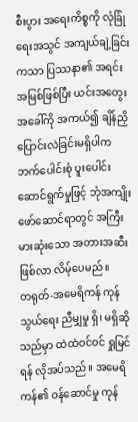စီးပွား အရေးကိစ္စကို လုံခြုံရေးအသွင် အကျယ်ချဲ့ခြင်းကသာ ပြဿနာ၏ အရင်းအမြစ်ဖြစ်ပြီး ယင်းအတွေးအခေါ်ကို အကယ်၍ ချိန်ညှိပြောင်းလဲခြင်းမရှိပါက ဘက်ပေါင်းစုံ ပူးပေါင်းဆောင်ရွက်မှုဖြင့် ဘုံအကျိုးဖော်ဆောင်ရာတွင် အကြီးမားဆုံးသော အတားအဆီးဖြစ်လာ လိမ့်ပေမည်။
တရုတ်-အမေရိကန် ကုန်သွယ်ရေး ညီမျှမှု ရှိ၊ မရှိဆိုသည်မှာ ထဲထဲဝင်ဝင် ရှုမြင်ရန် လိုအပ်သည်။ အမေရိကန်၏ ဝန်ဆောင်မှု ကုန်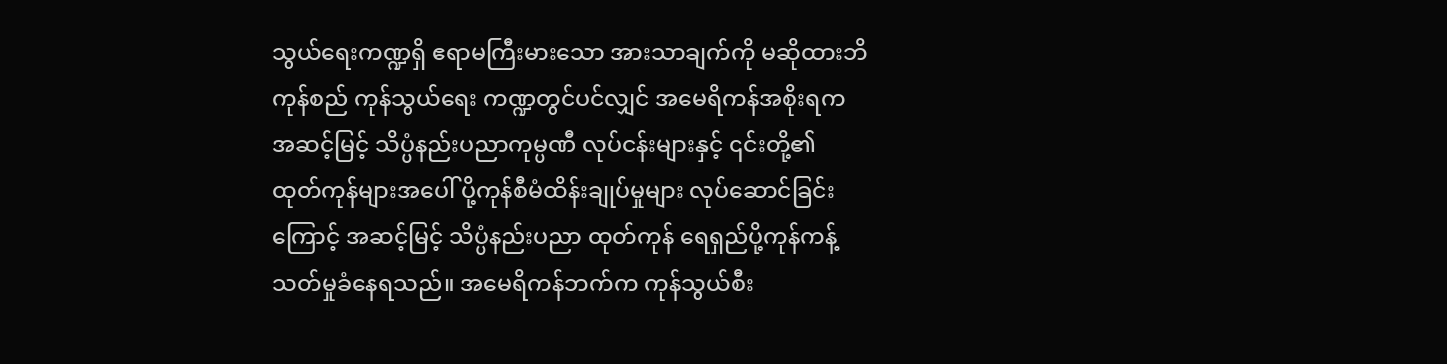သွယ်ရေးကဏ္ဍရှိ ဧရာမကြီးမားသော အားသာချက်ကို မဆိုထားဘိ ကုန်စည် ကုန်သွယ်ရေး ကဏ္ဍတွင်ပင်လျှင် အမေရိကန်အစိုးရက အဆင့်မြင့် သိပ္ပံနည်းပညာကုမ္ပဏီ လုပ်ငန်းများနှင့် ၎င်းတို့၏ ထုတ်ကုန်များအပေါ် ပို့ကုန်စီမံထိန်းချုပ်မှုများ လုပ်ဆောင်ခြင်းကြောင့် အဆင့်မြင့် သိပ္ပံနည်းပညာ ထုတ်ကုန် ရေရှည်ပို့ကုန်ကန့်သတ်မှုခံနေရသည်။ အမေရိကန်ဘက်က ကုန်သွယ်စီး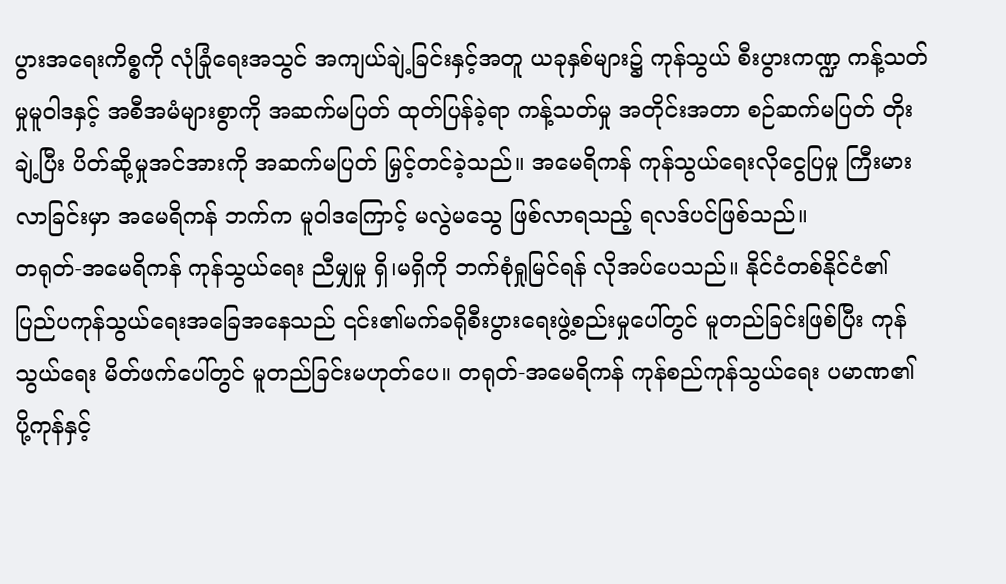ပွားအရေးကိစ္စကို လုံခြုံရေးအသွင် အကျယ်ချဲ့ခြင်းနှင့်အတူ ယခုနှစ်များ၌ ကုန်သွယ် စီးပွားကဏ္ဍ ကန့်သတ်မှုမူဝါဒနှင့် အစီအမံများစွာကို အဆက်မပြတ် ထုတ်ပြန်ခဲ့ရာ ကန့်သတ်မှု အတိုင်းအတာ စဉ်ဆက်မပြတ် တိုးချဲ့ပြီး ပိတ်ဆို့မှုအင်အားကို အဆက်မပြတ် မြှင့်တင်ခဲ့သည်။ အမေရိကန် ကုန်သွယ်ရေးလိုငွေပြမှု ကြီးမားလာခြင်းမှာ အမေရိကန် ဘက်က မူဝါဒကြောင့် မလွဲမသွေ ဖြစ်လာရသည့် ရလဒ်ပင်ဖြစ်သည်။
တရုတ်-အမေရိကန် ကုန်သွယ်ရေး ညီမျှမှု ရှိ၊မရှိကို ဘက်စုံရှုမြင်ရန် လိုအပ်ပေသည်။ နိုင်ငံတစ်နိုင်ငံ၏ ပြည်ပကုန်သွယ်ရေးအခြေအနေသည် ၎င်း၏မက်ခရိုစီးပွားရေးဖွဲ့စည်းမှုပေါ်တွင် မူတည်ခြင်းဖြစ်ပြီး ကုန်သွယ်ရေး မိတ်ဖက်ပေါ်တွင် မူတည်ခြင်းမဟုတ်ပေ။ တရုတ်-အမေရိကန် ကုန်စည်ကုန်သွယ်ရေး ပမာဏ၏ ပို့ကုန်နှင့်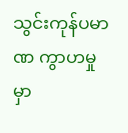သွင်းကုန်ပမာဏ ကွာဟမှုမှာ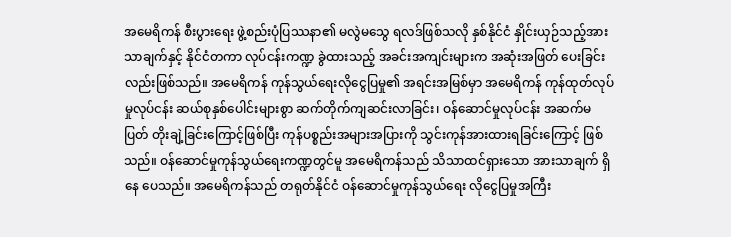အမေရိကန် စီးပွားရေး ဖွဲ့စည်းပုံပြဿနာ၏ မလွဲမသွေ ရလဒ်ဖြစ်သလို နှစ်နိုင်ငံ နှိုင်းယှဉ်သည့်အားသာချက်နှင့် နိုင်ငံတကာ လုပ်ငန်းကဏ္ဍ ခွဲထားသည့် အခင်းအကျင်းများက အဆုံးအဖြတ် ပေးခြင်းလည်းဖြစ်သည်။ အမေရိကန် ကုန်သွယ်ရေးလိုငွေပြမှု၏ အရင်းအမြစ်မှာ အမေရိကန် ကုန်ထုတ်လုပ်မှုလုပ်ငန်း ဆယ်စုနှစ်ပေါင်းများစွာ ဆက်တိုက်ကျဆင်းလာခြင်း၊ ဝန်ဆောင်မှုလုပ်ငန်း အဆက်မပြတ် တိုးချဲ့ခြင်းကြောင့်ဖြစ်ပြီး ကုန်ပစ္စည်းအများအပြားကို သွင်းကုန်အားထားရခြင်းကြောင့် ဖြစ်သည်။ ဝန်ဆောင်မှုကုန်သွယ်ရေးကဏ္ဍတွင်မူ အမေရိကန်သည် သိသာထင်ရှားသော အားသာချက် ရှိနေ ပေသည်။ အမေရိကန်သည် တရုတ်နိုင်ငံ ဝန်ဆောင်မှုကုန်သွယ်ရေး လိုငွေပြမှုအကြီး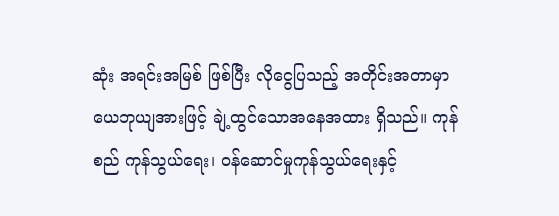ဆုံး အရင်းအမြစ် ဖြစ်ပြီး လိုငွေပြသည့် အတိုင်းအတာမှာ ယေဘုယျအားဖြင့် ချဲ့ထွင်သောအနေအထား ရှိသည်။ ကုန်စည် ကုန်သွယ်ရေး၊ ဝန်ဆောင်မှုကုန်သွယ်ရေးနှင့်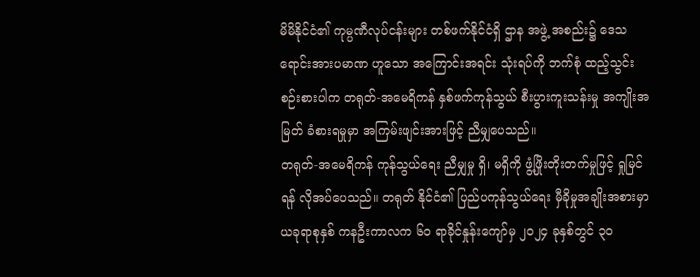မိမိနိုင်ငံ၏ ကုမ္ပဏီလုပ်ငန်းများ တစ်ဖက်နိုင်ငံရှိ ဌာန အဖွဲ့ အစည်း၌ ဒေသရောင်းအားပမာဏ ဟူသော အကြောင်းအရင်း သုံးရပ်ကို ဘက်စုံ ထည့်သွင်းစဉ်းစားပါက တရုတ်-အမေရိကန် နှစ်ဖက်ကုန်သွယ် စီးပွားကူးသန်းမှု အကျိုးအမြတ် ခံစားရမှုမှာ အကြမ်းဖျင်းအားဖြင့် ညီမျှပေသည်။
တရုတ်-အမေရိကန် ကုန်သွယ်ရေး ညီမျှမှု ရှိ၊ မရှိကို ဖွံ့ဖြိုးတိုးတက်မှုဖြင့် ရှုမြင်ရန် လိုအပ်ပေသည်။ တရုတ် နိုင်ငံ၏ ပြည်ပကုန်သွယ်ရေး မှီခိုမှုအချိုးအစားမှာ ယခုရာစုနှစ် ကနဦးကာလက ၆၀ ရာခိုင်နှုန်းကျော်မှ ၂၀၂၄ ခုနှစ်တွင် ၃၀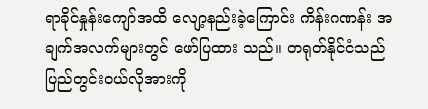ရာခိုင်နှုန်းကျော်အထိ လျော့နည်းခဲ့ကြောင်း ကိန်းဂဏန်း အချက်အလက်များတွင် ဖော်ပြထား သည်။ တရုတ်နိုင်ငံသည် ပြည်တွင်းဝယ်လိုအားကို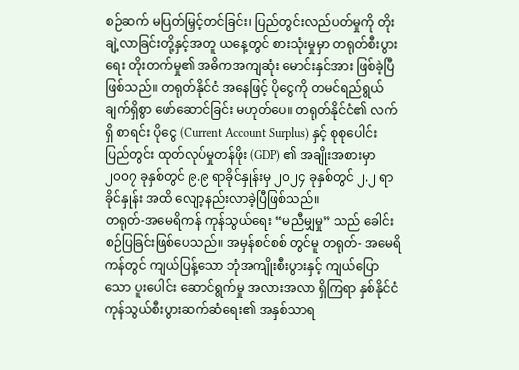စဉ်ဆက် မပြတ်မြှင့်တင်ခြင်း၊ ပြည်တွင်းလည်ပတ်မှုကို တိုးချဲ့လာခြင်းတို့နှင့်အတူ ယနေ့တွင် စားသုံးမှုမှာ တရုတ်စီးပွားရေး တိုးတက်မှု၏ အဓိကအကျဆုံး မောင်းနှင်အား ဖြစ်ခဲ့ပြီ ဖြစ်သည်။ တရုတ်နိုင်ငံ အနေဖြင့် ပိုငွေကို တမင်ရည်ရွယ်ချက်ရှိစွာ ဖော်ဆောင်ခြင်း မဟုတ်ပေ။ တရုတ်နိုင်ငံ၏ လက်ရှိ စာရင်း ပိုငွေ (Current Account Surplus) နှင့် စုစုပေါင်း ပြည်တွင်း ထုတ်လုပ်မှုတန်ဖိုး (GDP) ၏ အချိုးအစားမှာ ၂၀၀၇ ခုနှစ်တွင် ၉.၉ ရာခိုင်နှုန်းမှ ၂၀၂၄ ခုနှစ်တွင် ၂.၂ ရာခိုင်နှုန်း အထိ လျော့နည်းလာခဲ့ပြီဖြစ်သည်။
တရုတ်-အမေရိကန် ကုန်သွယ်ရေး “မညီမျှမှု” သည် ခေါင်းစဉ်ပြခြင်းဖြစ်ပေသည်။ အမှန်စင်စစ် တွင်မူ တရုတ်- အမေရိကန်တွင် ကျယ်ပြန့်သော ဘုံအကျိုးစီးပွားနှင့် ကျယ်ပြောသော ပူးပေါင်း ဆောင်ရွက်မှု အလားအလာ ရှိကြရာ နှစ်နိုင်ငံ ကုန်သွယ်စီးပွားဆက်ဆံရေး၏ အနှစ်သာရ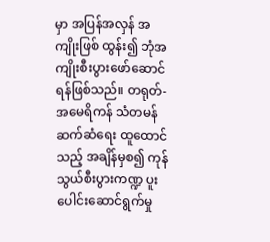မှာ အပြန်အလှန် အကျိုးဖြစ် ထွန်း၍ ဘုံအကျိုးစီးပွားဖော်ဆောင်ရန်ဖြစ်သည်။ တရုတ်-အမေရိကန် သံတမန်ဆက်ဆံရေး ထူထောင်သည့် အချိန်မှစ၍ ကုန်သွယ်စီးပွားကဏ္ဍ ပူးပေါင်းဆောင်ရွက်မှု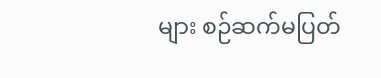များ စဉ်ဆက်မပြတ်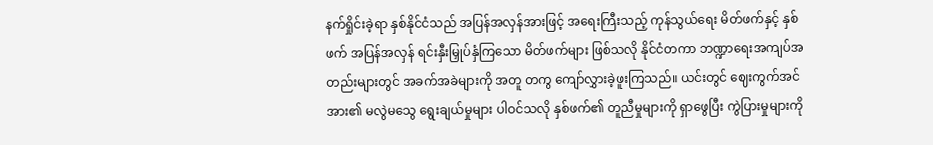နက်ရှိုင်းခဲ့ရာ နှစ်နိုင်ငံသည် အပြန်အလှန်အားဖြင့် အရေးကြီးသည့် ကုန်သွယ်ရေး မိတ်ဖက်နှင့် နှစ်ဖက် အပြန်အလှန် ရင်းနှီးမြှုပ်နှံကြသော မိတ်ဖက်များ ဖြစ်သလို နိုင်ငံတကာ ဘဏ္ဍာရေးအကျပ်အတည်းများတွင် အခက်အခဲများကို အတူ တကွ ကျော်လွှားခဲ့ဖူးကြသည်။ ယင်းတွင် ဈေးကွက်အင်အား၏ မလွဲမသွေ ရွေးချယ်မှုများ ပါဝင်သလို နှစ်ဖက်၏ တူညီမှုများကို ရှာဖွေပြီး ကွဲပြားမှုများကို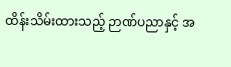ထိန်းသိမ်းထားသည့် ဉာဏ်ပညာနှင့် အ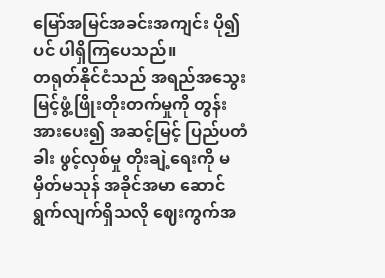မြော်အမြင်အခင်းအကျင်း ပို၍ပင် ပါရှိကြပေသည်။
တရုတ်နိုင်ငံသည် အရည်အသွေးမြင့်ဖွံ့ဖြိုးတိုးတက်မှုကို တွန်းအားပေး၍ အဆင့်မြင့် ပြည်ပတံခါး ဖွင့်လှစ်မှု တိုးချဲ့ရေးကို မမှိတ်မသုန် အခိုင်အမာ ဆောင်ရွက်လျက်ရှိသလို ဈေးကွက်အ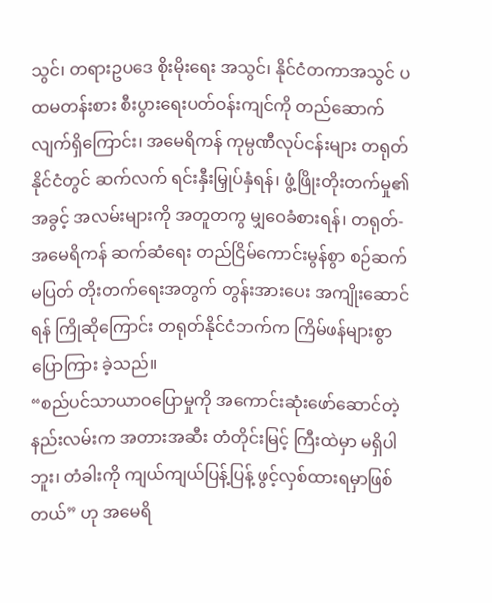သွင်၊ တရားဥပဒေ စိုးမိုးရေး အသွင်၊ နိုင်ငံတကာအသွင် ပထမတန်းစား စီးပွားရေးပတ်ဝန်းကျင်ကို တည်ဆောက်လျက်ရှိကြောင်း၊ အမေရိကန် ကုမ္ပဏီလုပ်ငန်းများ တရုတ်နိုင်ငံတွင် ဆက်လက် ရင်းနှီးမြှုပ်နှံရန်၊ ဖွံ့ဖြိုးတိုးတက်မှု၏ အခွင့် အလမ်းများကို အတူတကွ မျှဝေခံစားရန်၊ တရုတ်-အမေရိကန် ဆက်ဆံရေး တည်ငြိမ်ကောင်းမွန်စွာ စဉ်ဆက်မပြတ် တိုးတက်ရေးအတွက် တွန်းအားပေး အကျိုးဆောင်ရန် ကြိုဆိုကြောင်း တရုတ်နိုင်ငံဘက်က ကြိမ်ဖန်များစွာ ပြောကြား ခဲ့သည်။
“စည်ပင်သာယာဝပြောမှုကို အကောင်းဆုံးဖော်ဆောင်တဲ့နည်းလမ်းက အတားအဆီး တံတိုင်းမြင့် ကြီးထဲမှာ မရှိပါဘူး၊ တံခါးကို ကျယ်ကျယ်ပြန့်ပြန့် ဖွင့်လှစ်ထားရမှာဖြစ်တယ်” ဟု အမေရိ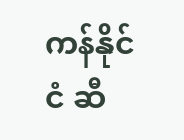ကန်နိုင်ငံ ဆီ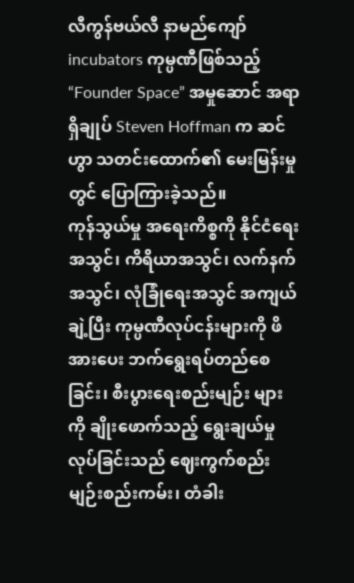လီကွန်ဗယ်လီ နာမည်ကျော် incubators ကုမ္ပဏီဖြစ်သည့် “Founder Space” အမှုဆောင် အရာရှိချုပ် Steven Hoffman က ဆင်ဟွာ သတင်းထောက်၏ မေးမြန်းမှုတွင် ပြောကြားခဲ့သည်။
ကုန်သွယ်မှု အရေးကိစ္စကို နိုင်ငံရေးအသွင်၊ ကိရိယာအသွင်၊ လက်နက်အသွင်၊ လုံခြုံရေးအသွင် အကျယ်ချဲ့ပြီး ကုမ္ပဏီလုပ်ငန်းများကို ဖိအားပေး ဘက်ရွေးရပ်တည်စေခြင်း၊ စီးပွားရေးစည်းမျဉ်း များကို ချိုးဖောက်သည့် ရွေးချယ်မှုလုပ်ခြင်းသည် ဈေးကွက်စည်းမျဉ်းစည်းကမ်း၊ တံခါး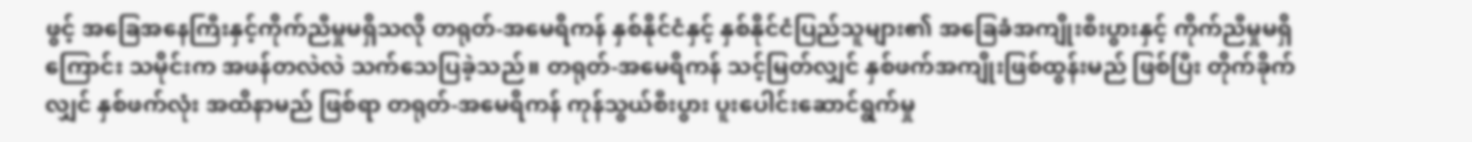ဖွင့် အခြေအနေကြီးနှင့်ကိုက်ညီမှုမရှိသလို တရုတ်-အမေရိကန် နှစ်နိုင်ငံနှင့် နှစ်နိုင်ငံပြည်သူများ၏ အခြေခံအကျိုးစီးပွားနှင့် ကိုက်ညီမှုမရှိကြောင်း သမိုင်းက အဖန်တလဲလဲ သက်သေပြခဲ့သည်။ တရုတ်-အမေရိကန် သင့်မြတ်လျှင် နှစ်ဖက်အကျိုးဖြစ်ထွန်းမည် ဖြစ်ပြီး တိုက်ခိုက်လျှင် နှစ်ဖက်လုံး အထိနာမည် ဖြစ်ရာ တရုတ်-အမေရိကန် ကုန်သွယ်စီးပွား ပူးပေါင်းဆောင်ရွက်မှု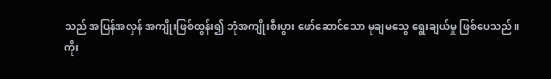သည် အပြန်အလှန် အကျိုးဖြစ်ထွန်း၍ ဘုံအကျိုးစီးပွား ဖော်ဆောင်သော မုချမသွေ ရွေးချယ်မှု ဖြစ်ပေသည်။
ကိုး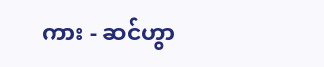ကား - ဆင်ဟွာ